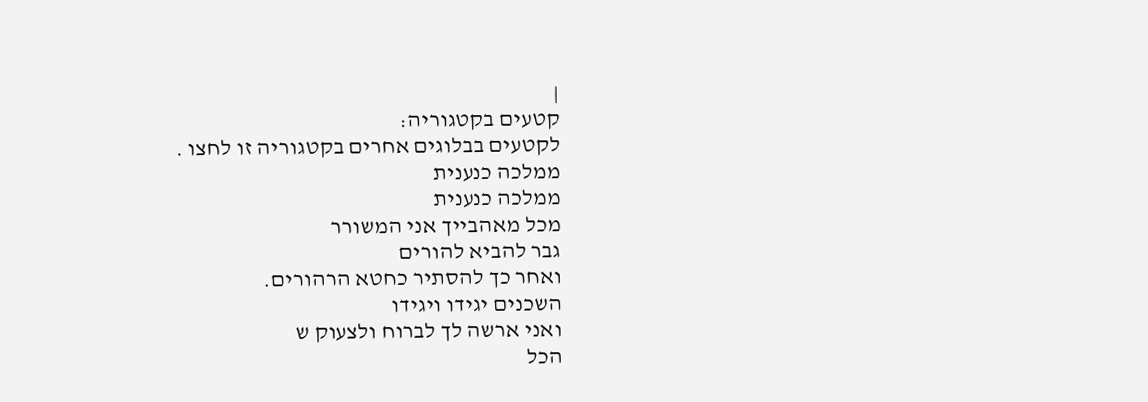|
קטעים בקטגוריה:
לקטעים בבלוגים אחרים בקטגוריה זו לחצו .
ממלכה כנענית
ממלכה כנענית
מכל מאהבייך אני המשורר
גבר להביא להורים
ואחר כך להסתיר כחטא הרהורים.
השכנים יגידו ויגידו
ואני ארשה לך לברוח ולצעוק ש
הכל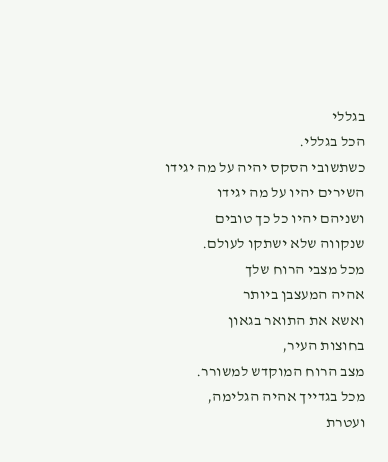בגללי
הכל בגללי.
כשתשובי הסקס יהיה על מה יגידו
השירים יהיו על מה יגידו
ושניהם יהיו כל כך טובים
שנקווה שלא ישתקו לעולם.
מכל מצבי הרוח שלך
אהיה המעצבן ביותר
ואשא את התואר בגאון
בחוצות העיר,
מצב הרוח המוקדש למשורר.
מכל בגדייך אהיה הגלימה,
ועטרת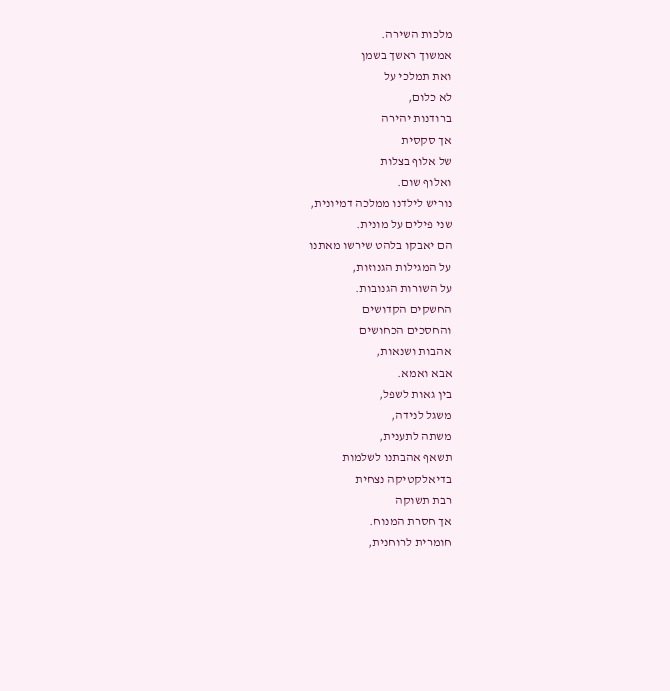מלכות השירה.
אמשוך ראשך בשמן
ואת תמלכי על
לא כלום,
ברודנות יהירה
אך סקסית
של אלוף בצלות
ואלוף שום.
נוריש לילדנו ממלכה דמיונית,
שני פילים על מונית.
הם יאבקו בלהט שירשו מאתנו
על המגילות הגנוזות,
על השורות הגנובות.
החשקים הקדושים
והחסכים הכחושים
אהבות ושנאות,
אבא ואמא.
בין גאות לשפל,
משגל לנידה,
משתה לתענית,
תשאף אהבתנו לשלמות
בדיאלקטיקה נצחית
רבת תשוקה
אך חסרת המנוח.
חומרית לרוחנית,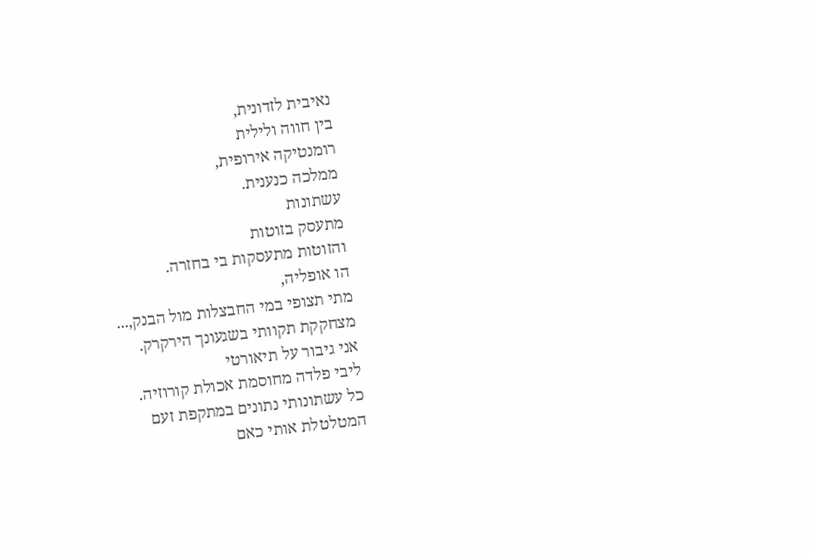נאיבית לזדונית,
בין חווה ולילית
רומנטיקה אירופית,
ממלכה כנענית.
עשתונות
מתעסק בזוטות
והזוטות מתעסקות בי בחזרה.
הו אופליה,
מתי תצופי במי החבצלות מול הבנק,...
מצחקקת תקוותי בשגעונך הירקרק.
אני גיבור על תיאורטי
ליבי פלדה מחוסמת אכולת קורוזיה.
כל עשתונותי נתונים במתקפת זעם
המטלטלת אותי כאם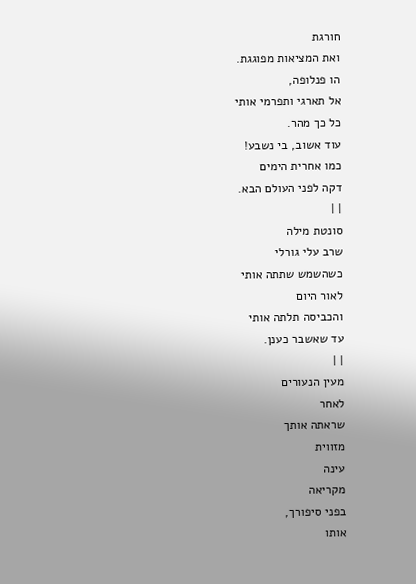חורגת
ואת המציאות מפוגגת.
הו פנלופה,
אל תארגי ותפרמי אותי
כל כך מהר.
עוד אשוב, בי נשבע!
כמו אחרית הימים
דקה לפני העולם הבא.
| |
סונטת מילה
שרב עלי גורלי
כשהשמש שתתה אותי
לאור היום
והכביסה תלתה אותי
עד שאשבר כענן.
| |
מעין הנעורים
לאחר
שראתה אותך
מזווית
עינה
מקריאה
בפני סיפורך,
אותו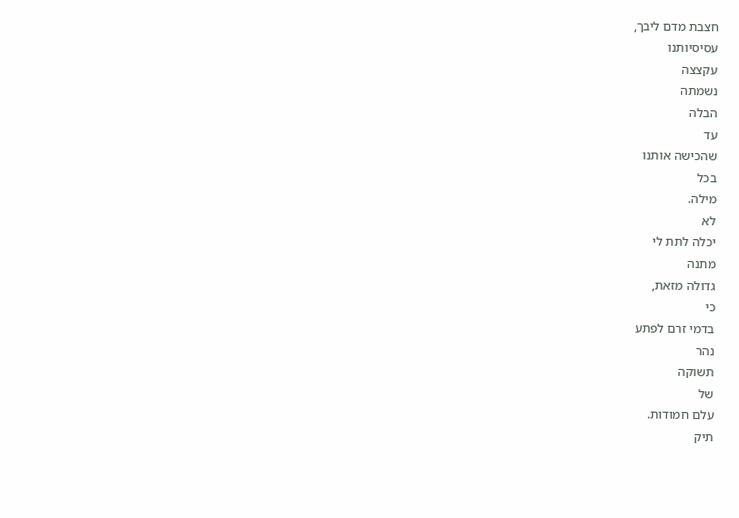חצבת מדם ליבך,
עסיסיותנו
עקצצה
נשמתה
הבלה
עד
שהכישה אותנו
בכל
מילה.
לא
יכלה לתת לי
מתנה
גדולה מזאת,
כי
בדמי זרם לפתע
נהר
תשוקה
של
עלם חמודות.
תיק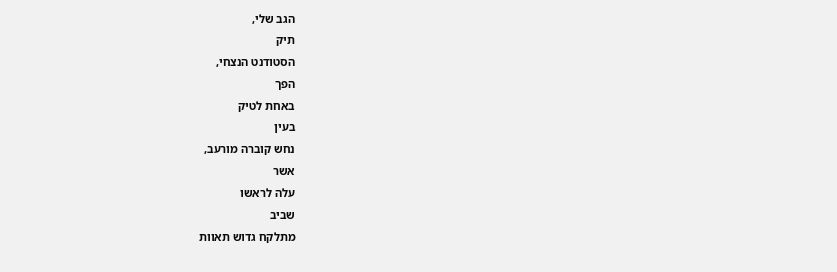הגב שלי,
תיק
הסטודנט הנצחי,
הפך
באחת לטיק
בעין
נחש קוברה מורעב,
אשר
עלה לראשו
שביב
מתלקח גדוש תאוות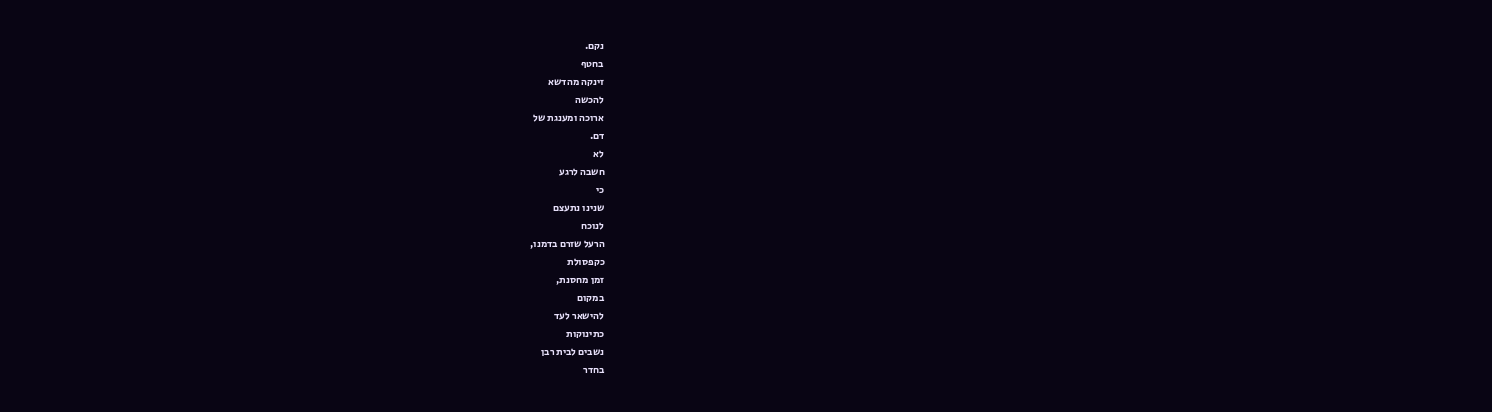נקם.
בחטף
זינקה מהדשא
להכשה
ארוכה ומענגת של
דם.
לא
חשבה לרגע
כי
שנינו נתעצם
לנוכח
הרעל שזרם בדמנו,
כקפסולת
זמן מחסנת,
במקום
להישאר לעד
כתינוקות
נשבים לבית רבן
בחדר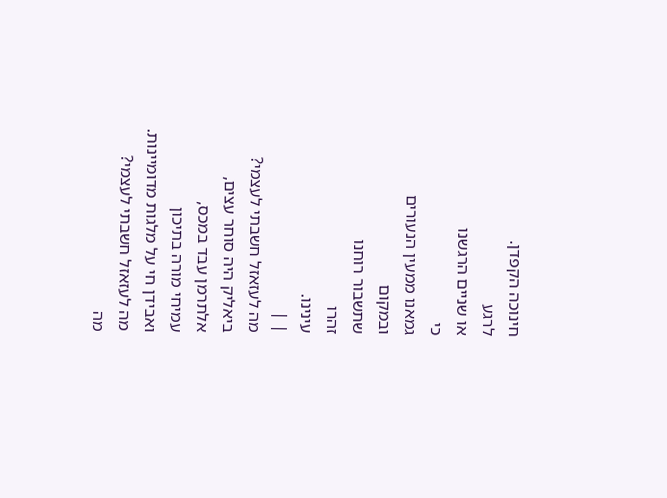חינוכה הקפדן.
לרגע
או שניים הרגשנו
כי
גמאנו ממעין הנעורים
ובמקום
שתשבור רוחנו
זהרו
עינינו.
| |
מה לעזאזל חשבתי לעצמי?
ביאליק היה סוחר עצים,
אלתרמן עבד במכס,
עמיחי מורה בתיכון
ואבידן חי על מלגות מדומיינות.
מה לעזאזל חשבתי לעצמי?
מה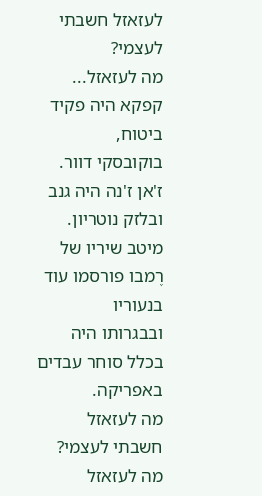לעזאזל חשבתי לעצמי?
מה לעזאזל...
קפקא היה פקיד ביטוח,
בוקובסקי דוור.
ז'אן ז'נה היה גנב
ובלזק נוטריון.
מיטב שיריו של רֶמבו פורסמו עוד בנעוריו
ובבגרותו היה בכלל סוחר עבדים באפריקה.
מה לעזאזל חשבתי לעצמי?
מה לעזאזל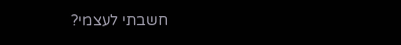חשבתי לעצמי?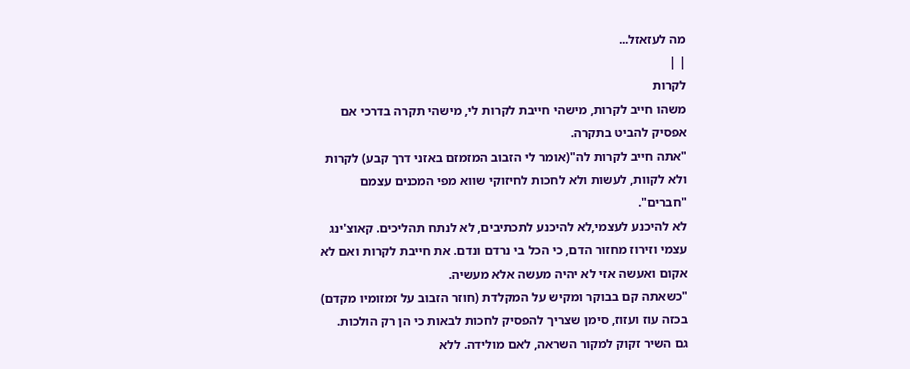מה לעזאזל...
| |
לקרות
משהו חייב לקרות, מישהי חייבת לקרות לי, מישהי תקרה בדרכי אם אפסיק להביט בתקרה.
"אתה חייב לקרות לה"(אומר לי הזבוב המזמזם באזני דרך קבע) לקרות ולא לקוות, לעשות ולא לחכות לחיזוקי שווא מפי המכנים עצמם "חברים".
לא להיכנע לעצמי,לא להיכנע לתכתיבים, לא לנתח תהליכים. קאוצ'ינג עצמי וזירוז מחזור הדם, כי הכל בי נרדם ונדם. את חייבת לקרות ואם לא אקום ואעשה אזי לא יהיה מעשה אלא מעשיה.
"כשאתה קם בבוקר ומקיש על המקלדת (חוזר הזבוב על זמזומיו מקדם) בכזה עוז ועזוז, סימן שצריך להפסיק לחכות לבאות כי הן רק הולכות.
גם השיר זקוק למקור השראה, לאם מולידה. ללא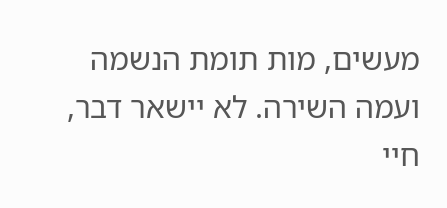מעשים, מות תומת הנשמה ועמה השירה. לא יישאר דבר,
חיי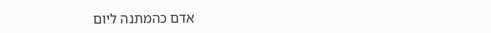אדם כהמתנה ליום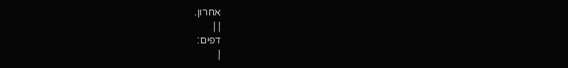אחרון.
| |
דפים:
|